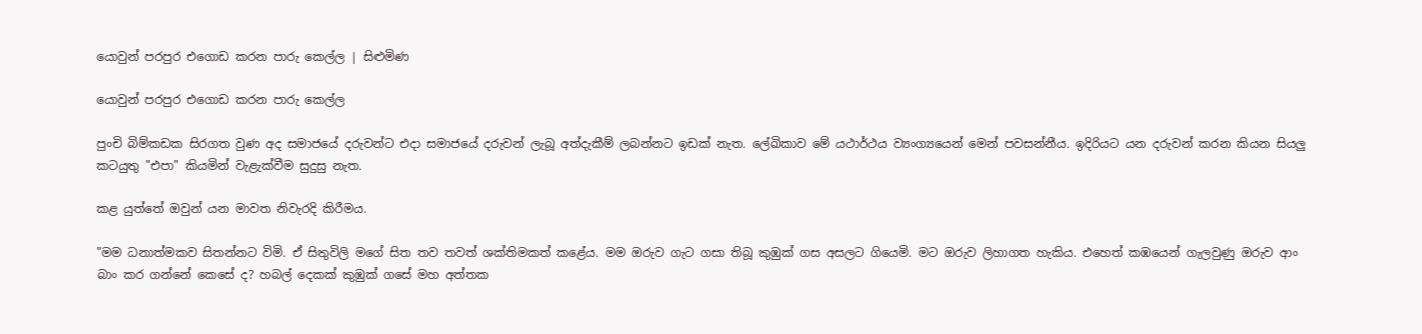යොවුන් පරපුර එගොඩ කරන පාරු කෙල්ල | සිළුමිණ

යොවුන් පරපුර එගොඩ කරන පාරු කෙල්ල

පුංචි බිම්කඩක සිරගත වුණ අද සමාජයේ දරුවන්ට එදා සමාජයේ දරුවන් ලැබූ අත්දැකීම් ලබන්නට ඉඩක් නැත. ලේඛිකාව මේ යථාර්ථය ව්‍යංග්‍යයෙන් මෙන් පවසන්නීය. ඉදිරියට යන දරුවන් කරන කියන සියලු කටයුතු "එපා" කියමින් වැළැක්වීම සුදුසු නැත.

කළ යුත්තේ ඔවුන් යන මාවත නිවැරදි කිරීමය.

"මම ධනාත්මකව සිතන්නට විමි. ඒ සිතුවිලි මගේ සිත තව තවත් ශක්තිමකත් කළේය. මම ඔරුව ගැට ගසා තිබූ කුඹුක් ගස අසලට ගියෙමි. මට ඔරුව ලිහාගත හැකිය. එහෙත් කඹයෙන් ගැලවුණු ඔරුව ආං බාං කර ගන්නේ කෙසේ ද? හබල් දෙකක් කුඹුක් ගසේ මහ අත්තක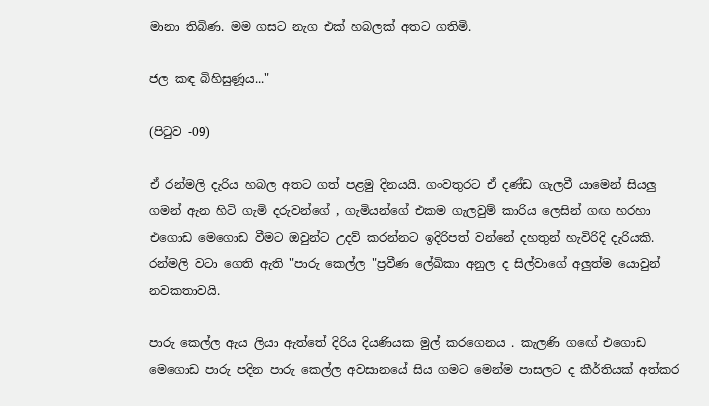මානා තිබිණ. මම ගසට නැග එක් හබලක් අතට ගතිමි.

ජල කඳ බිහිසුණූය..."

(පිටුව -09)

ඒ රන්මලි දැරිය හබල අතට ගත් පළමු දිනයයි. ගංවතුරට ඒ දණ්ඩ ගැලවී යාමෙන් සියලු ගමන් ඇන හිටි ගැමි දරුවන්ගේ , ගැමියන්ගේ එකම ගැලවුම් කාරිය ලෙසින් ගඟ හරහා එගොඩ මෙගොඩ වීමට ඔවුන්ට උදව් කරන්නට ඉදිරිපත් වන්නේ දහතුන් හැවිරිදි දැරියකි. රන්මලි වටා ගෙති ඇති "පාරු කෙල්ල "ප්‍රවීණ ලේඛිකා අනුල ද සිල්වාගේ අලුත්ම යොවුන් නවකතාවයි.

පාරු කෙල්ල ඇය ලියා ඇත්තේ දිරිය දියණියක මුල් කරගෙනය . කැලණි ගඟේ එගොඩ මෙගොඩ පාරු පදින පාරු කෙල්ල අවසානයේ සිය ගමට මෙන්ම පාසලට ද කීර්තියක් අත්කර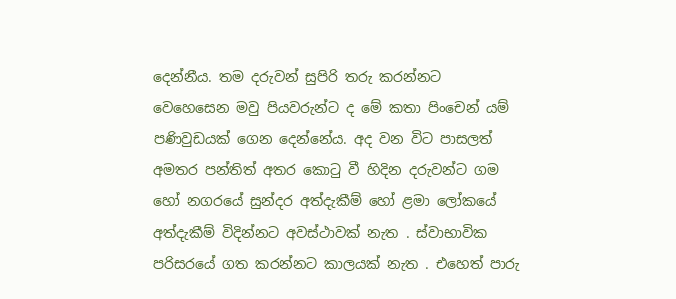දෙන්නීය. තම දරුවන් සුපිරි තරු කරන්නට වෙහෙසෙන මවු පියවරුන්ට ද මේ කතා පිංචෙන් යම් පණිවුඩයක් ගෙන දෙන්නේය. අද වන විට පාසලත් අමතර පන්තිත් අතර කොටු වී හිදින දරුවන්ට ගම හෝ නගරයේ සුන්දර අත්දැකීම් හෝ ළමා ලෝකයේ අත්දැකීම් විදින්නට අවස්ථාවක් නැත . ස්වාභාවික පරිසරයේ ගත කරන්නට කාලයක් නැත . එහෙත් පාරු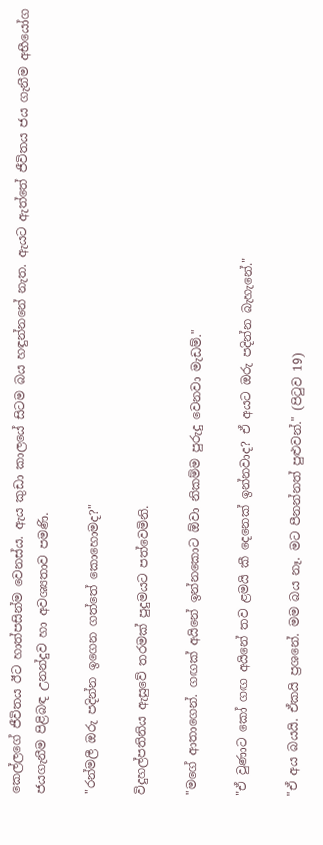කෙල්ලගේ ජීවිතය ඊට හාත්පසින්ම වෙනස්ය. ඇය කුඩා කාලයේ සිටම බය හඳුන්නනේ නැත. ඇයට ඇත්තේ ජීවිතය ජය ගැනීම අභීයෝග ජයගැනීම පිළිබඳ උනන්දුව හා අවශ්‍යතාව පමණි.

"රන්මලී ඔරු පදින්න ඉගෙන ගත්තේ කොහොමද?"

විදුහල්පතිනිය ඇසුවේ තරමක් පුදුමයට පත්වෙමිනි.

"මගේ ආතාගෙන්. ගඟක් අයිනේ ඉන්නකොට ඕවා නිකම්ම පුරුදු වෙනවා මැඩම්."

"ඒ වුණාට කෝ ගඟ අයිනේ තව ළමයි කී‍‍ දෙනෙක් ඉන්නවාද? ඒ අයට ඔරු පදින්න බැහැනේ."

"ඒ අය බයයි. ඒකයි ප්‍රශනේ. මම බය නෑ. මට පීනන්නත් පුළුවන්." (පිටුව 19)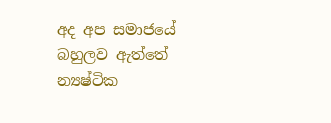අද අප සමාජයේ බහුලව ඇත්තේ න්‍යෂ්ටික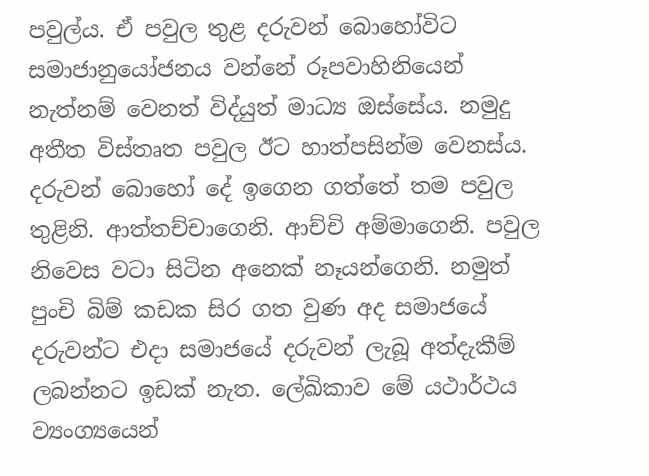පවුල්ය. ඒ පවුල තුළ දරුවන් බොහෝවිට සමාජානුයෝජනය වන්නේ රූපවාහිනියෙන් නැත්නම් වෙනත් විද්යුත් මාධ්‍ය ඔස්සේය. නමුදු අතීත විස්තෘත පවුල ඊට හාත්පසින්ම වෙනස්ය. දරුවන් බොහෝ දේ ඉගෙන ගත්තේ තම පවුල තුළිනි. ආත්තච්චාගෙනි. ආච්චි අම්මාගෙනි. පවුල නිවෙස වටා සිටින අනෙක් නෑයන්ගෙනි. නමුත් පුංචි බිම් කඩක සිර ගත වුණ අද සමාජයේ දරුවන්ට එදා සමාජයේ දරුවන් ලැබූ අත්දැකීම් ලබන්නට ඉඩක් නැත. ලේඛිකාව මේ යථාර්ථය ව්‍යංග්‍යයෙන්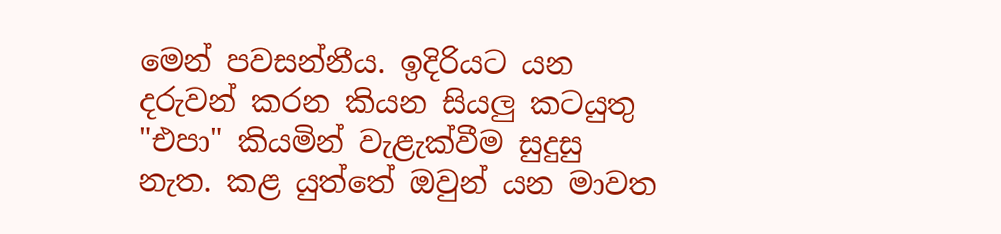මෙන් පවසන්නීය. ඉදිරියට යන දරුවන් කරන කියන සියලු කටයුතු "එපා" කියමින් වැළැක්වීම සුදුසු නැත. කළ යුත්තේ ඔවුන් යන මාවත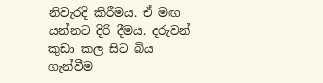නිවැරදි කිරීමය. ඒ මඟ යන්නට දිරි දීමය. දරුවන් කුඩා කල සිට බිය ගැන්වීම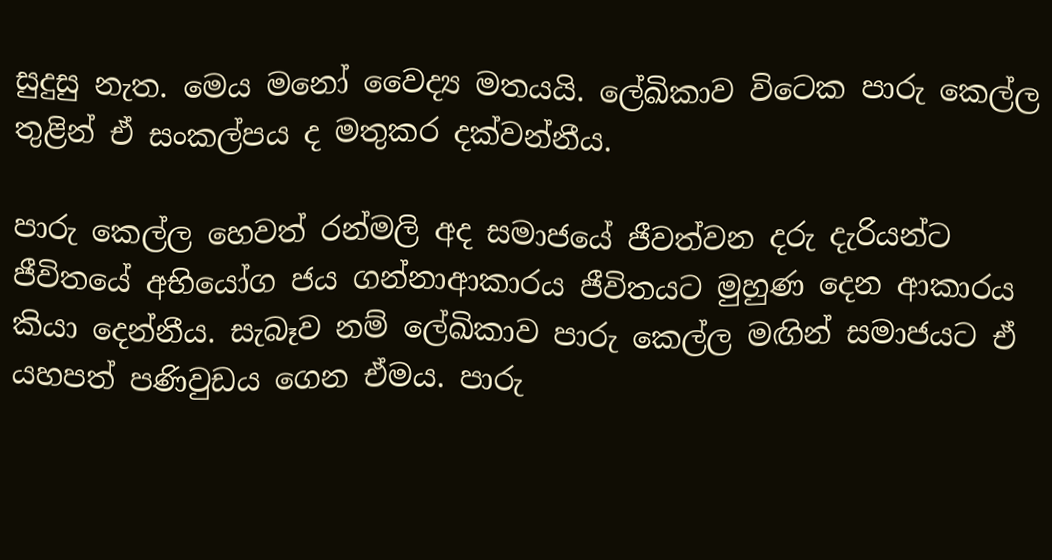සුදුසු නැත. මෙය මනෝ ‍වෛද්‍ය මතයයි. ලේඛිකාව විටෙක පාරු කෙල්ල තුළින් ඒ සංකල්පය ද මතුකර දක්වන්නීය.

පාරු කෙල්ල හෙවත් රන්මලි අද සමාජයේ ජීවත්වන දරු දැරියන්ට ජීවිතයේ අභියෝග ජය ගන්නාආකාරය ජීවිතයට මුහුණ දෙන ආකාරය කියා දෙන්නීය. සැබෑව නම් ලේඛිකාව පාරු කෙල්ල මඟින් සමාජයට ඒ යහපත් පණිවුඩය ගෙන ඒමය. පාරු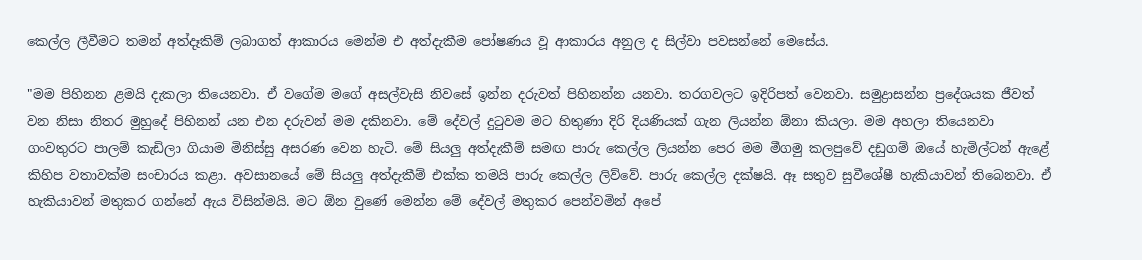කෙල්ල ලීවීමට තමන් අත්දෑකිම් ලබාගත් ආකාරය මෙන්ම එ අත්දැකීම පෝෂණය වූ ආකාරය අනුල ද සිල්වා පවසන්නේ මෙසේය.

"මම පිහිනන ළමයි දැකලා තියෙනවා. ඒ වගේම මගේ අසල්වැසි නිවසේ ඉන්න දරුවත් පිහිනන්න යනවා. තරගවලට ඉදිරිපත් වෙනවා. සමුද්‍රාසන්න ප්‍රදේශයක ජීවත් වන නිසා නිතර මුහුදේ පිහිනන් යන එන දරුවන් මම දකිනවා. මේ දේවල් දුටුවම මට හිතුණා දිරි දියණියක් ගැන ලියන්න ඕනා කියලා. මම අහලා තියෙනවා ගංවතුරට පාලම් කැඩිලා ගියාම මිනිස්සු අසරණ වෙන හැටි. මේ සියලු අත්දැකීම් සමඟ පාරු කෙල්ල ලියන්න පෙර මම මීගමු කලපුවේ දඩුගම් ඔයේ හැමිල්ටන් ඇළේ කිහිප වතාවක්ම සංචාරය කළා. අවසානයේ මේ සියලු අත්දැකීම් එක්ක තමයි පාරු කෙල්ල ලිව්වේ. පාරු කෙල්ල දක්ෂයි. ඈ සතුව සුවීශේෂී හැකියාවන් තිබෙනවා. ඒ හැකියාවන් මතුකර ගන්නේ ඇය විසින්මයි. මට ඕන වුණේ මෙන්න මේ දේවල් මතුකර පෙන්වමින් අපේ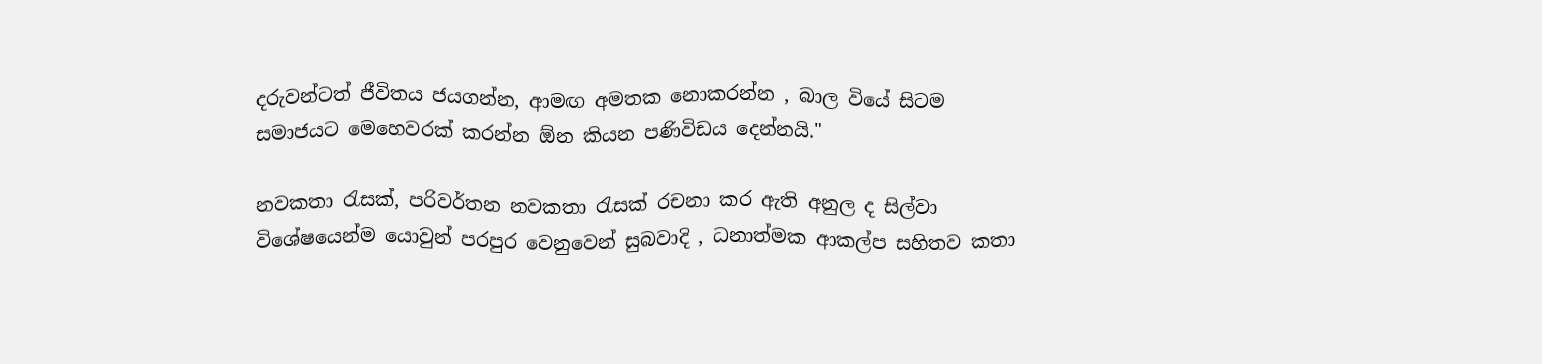දරුවන්ටත් ජීවිතය ජයගන්න, ආමඟ අමතක නොකරන්න , බාල වියේ සිටම සමාජයට මෙහෙවරක් කරන්න ඕන කියන පණිවිඩය දෙන්නයි."

නවකතා රැසක්, පරිවර්තන නවකතා රැසක් රචනා කර ඇති අනුල ද සිල්වා විශේෂයෙන්ම යොවුන් පරපුර වෙනුවෙන් සුබවාදි , ධනාත්මක ආකල්ප සහිතව කතා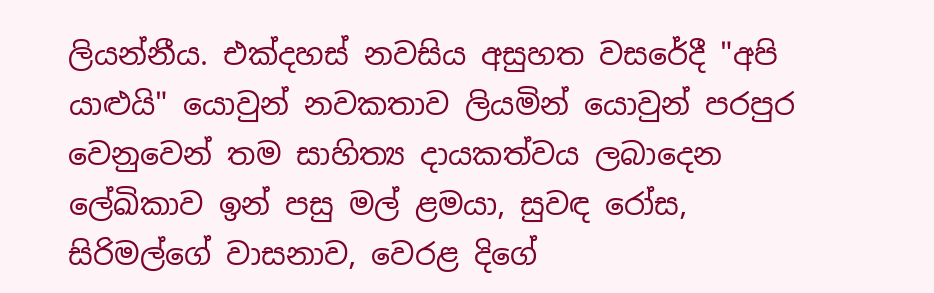ලියන්නීය. එක්දහස් නවසිය අසුහත වසරේදී "අපි යාළුයි" යොවුන් නවකතාව ලියමින් යොවුන් පරපුර වෙනුවෙන් තම සාහිත්‍ය දායකත්වය ලබාදෙන ලේඛිකාව ඉන් පසු මල් ළමයා, සුවඳ රෝස, සිරිමල්ගේ වාසනාව, වෙරළ දිගේ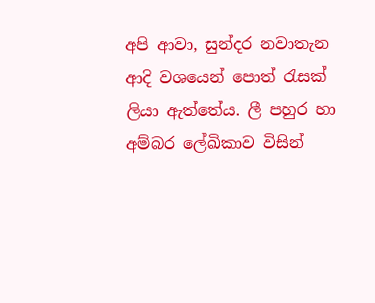අපි ආවා, සුන්දර නවාතැන ආදි වශයෙන් පොත් රැසක් ලියා ඇත්තේය. ලී පහුර හා අම්බර ලේඛිකාව විසින්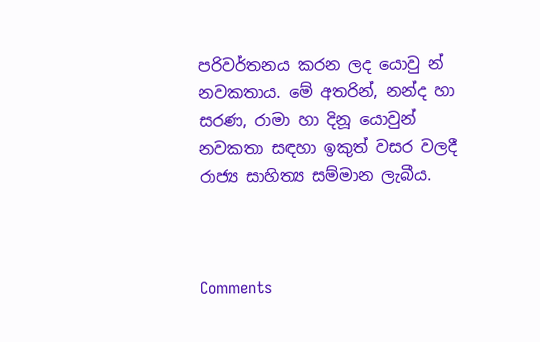පරිවර්තනය කරන ලද යොවු න් නවකතාය. මේ අතරින්, නන්ද හා සරණ, රාමා හා දිනූ යොවුන් නවකතා සඳහා ඉකුත් වසර වලදී රාජ්‍ය සාහිත්‍ය සම්මාන ලැබීය.



Comments